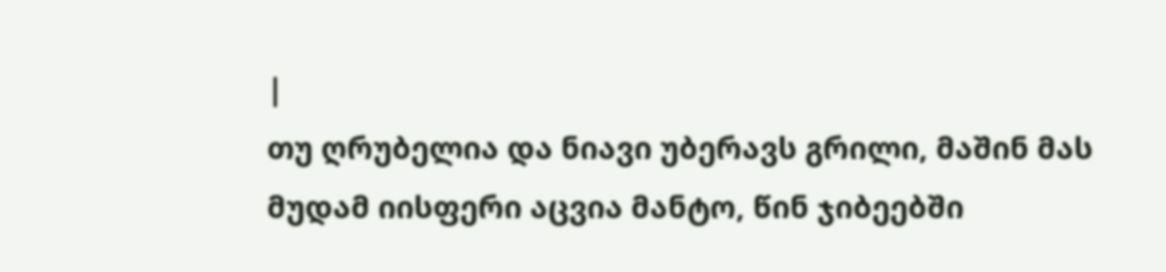|
თუ ღრუბელია და ნიავი უბერავს გრილი, მაშინ მას მუდამ იისფერი აცვია მანტო, წინ ჯიბეებში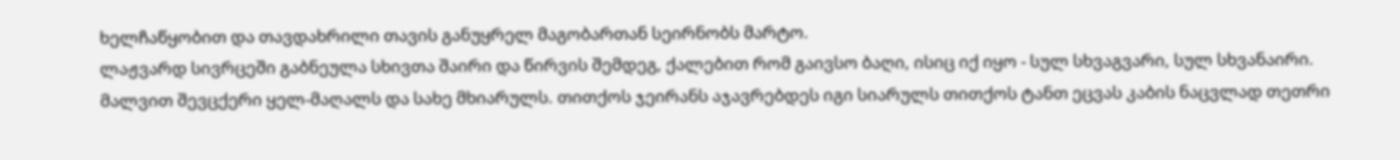ხელჩაწყობით და თავდახრილი თავის განუყრელ მაგობართან სეირნობს მარტო.
ლაჟვარდ სივრცეში გაბნეულა სხივთა შაირი და წირვის შემდეგ, ქალებით რომ გაივსო ბაღი, ისიც იქ იყო - სულ სხვაგვარი, სულ სხვანაირი.
მალვით შევცქერი ყელ-მაღალს და სახე მხიარულს. თითქოს ჯეირანს აჯავრებდეს იგი სიარულს თითქოს ტანთ ეცვას კაბის ნაცვლად თეთრი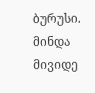ბურუსი.
მინდა მივიდე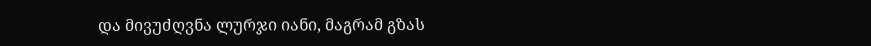და მივუძღვნა ლურჯი იანი, მაგრამ გზას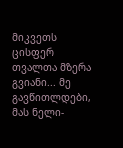მიკვეთს ცისფერ თვალთა მზერა გვიანი... მე გავწითლდები, მას ნელი-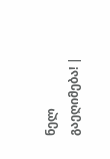ნელ გაეღიმება! |